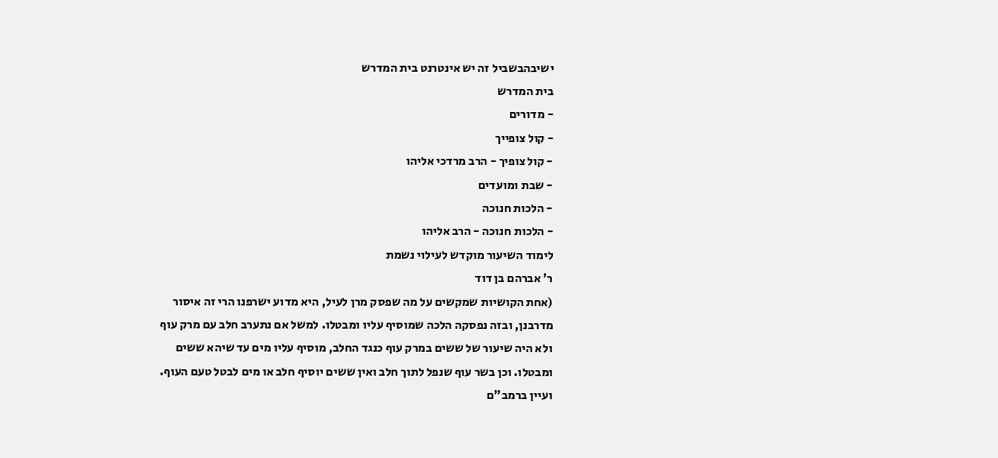ישיבהבשביל זה יש אינטרנט בית המדרש
בית המדרש
- מדורים
- קול צופייך
- קול צופיך - הרב מרדכי אליהו
- שבת ומועדים
- הלכות חנוכה
- הלכות חנוכה - הרב אליהו
לימוד השיעור מוקדש לעילוי נשמת
ר' אברהם בן דוד
(אחת הקושיות שמקשים על מה שפסק מרן לעיל, היא מדוע ישרפנו הרי זה איסור מדרבנן, ובזה נפסקה הלכה שמוסיף עליו ומבטלו. למשל אם נתערב חלב עם מרק עוף ולא היה שיעור של ששים במרק עוף כנגד החלב, מוסיף עליו מים עד שיהא ששים ומבטלו. וכן בשר עוף שנפל לתוך חלב ואין ששים יוסיף חלב או מים לבטל טעם העוף. ועיין ברמב"ם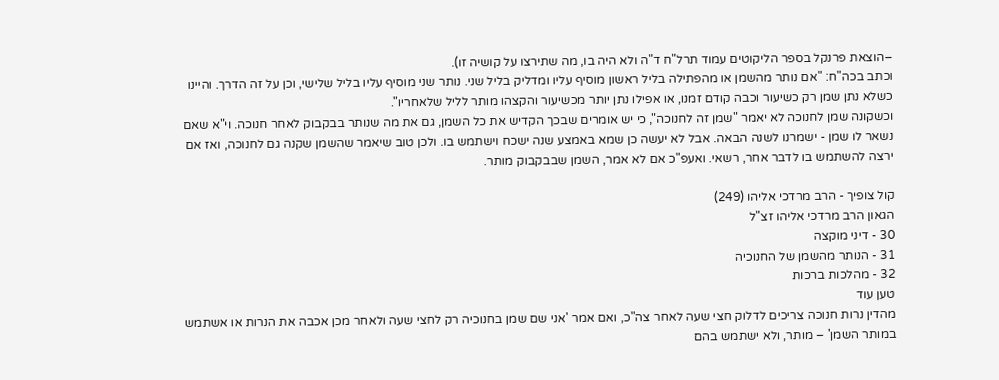–הוצאת פרנקל בספר הליקוטים עמוד תרל"ח ד"ה ולא היה בו, מה שתירצו על קושיה זו).
וכתב בכה"ח: "אם נותר מהשמן או מהפתילה בליל ראשון מוסיף עליו ומדליק בליל שני. נותר שני מוסיף עליו בליל שלישי, וכן על זה הדרך. והיינו כשלא נתן שמן רק כשיעור וכבה קודם זמנו, או אפילו נתן יותר מכשיעור והקצהו מותר לליל שלאחריו".
וכשקונה שמן לחנוכה לא יאמר "שמן זה לחנוכה", כי יש אומרים שבכך הקדיש את כל השמן, גם את מה שנותר בבקבוק לאחר חנוכה. וי"א שאם נשאר לו שמן - ישמרנו לשנה הבאה. אבל לא יעשה כן שמא באמצע שנה ישכח וישתמש בו. ולכן טוב שיאמר שהשמן שקנה גם לחנוכה, ואז אם ירצה להשתמש בו לדבר אחר, רשאי. ואעפ"כ אם לא אמר, השמן שבבקבוק מותר.

קול צופיך - הרב מרדכי אליהו (249)
הגאון הרב מרדכי אליהו זצ"ל
30 - דיני מוקצה
31 - הנותר מהשמן של החנוכיה
32 - מהלכות ברכות
טען עוד
מהדין נרות חנוכה צריכים לדלוק חצי שעה לאחר צה"כ, ואם אמר 'אני שם שמן בחנוכיה רק לחצי שעה ולאחר מכן אכבה את הנרות או אשתמש במותר השמן' – מותר, ולא ישתמש בהם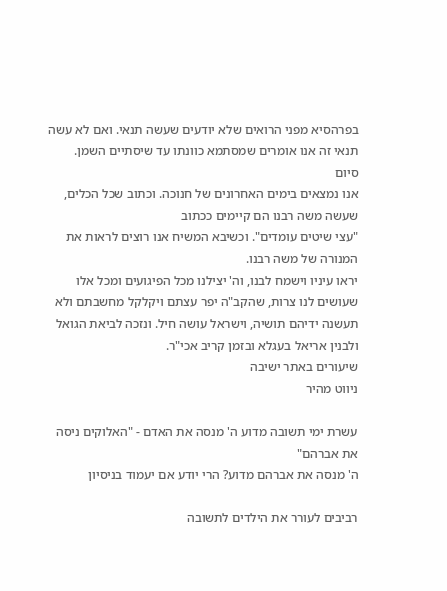בפרהסיא מפני הרואים שלא יודעים שעשה תנאי. ואם לא עשה תנאי זה אנו אומרים שמסתמא כוונתו עד שיסתיים השמן.
סיום
אנו נמצאים בימים האחרונים של חנוכה. וכתוב שכל הכלים, שעשה משה רבנו הם קיימים ככתוב
"עצי שיטים עומדים". וכשיבא המשיח אנו רוצים לראות את המנורה של משה רבנו.
יראו עיניו וישמח לבנו, וה' יצילנו מכל הפיגועים ומכל אלו שעושים לנו צרות, שהקב"ה יפר עצתם ויקלקל מחשבתם ולא תעשנה ידיהם תושיה, וישראל עושה חיל. ונזכה לביאת הגואל ולבנין אריאל בעגלא ובזמן קריב אכי"ר.
שיעורים באתר ישיבה
ניווט מהיר

עשרת ימי תשובה מדוע ה' מנסה את האדם - "האלוקים ניסה את אברהם"
ה' מנסה את אברהם מדוע? הרי יודע אם יעמוד בניסיון

רביבים לעורר את הילדים לתשובה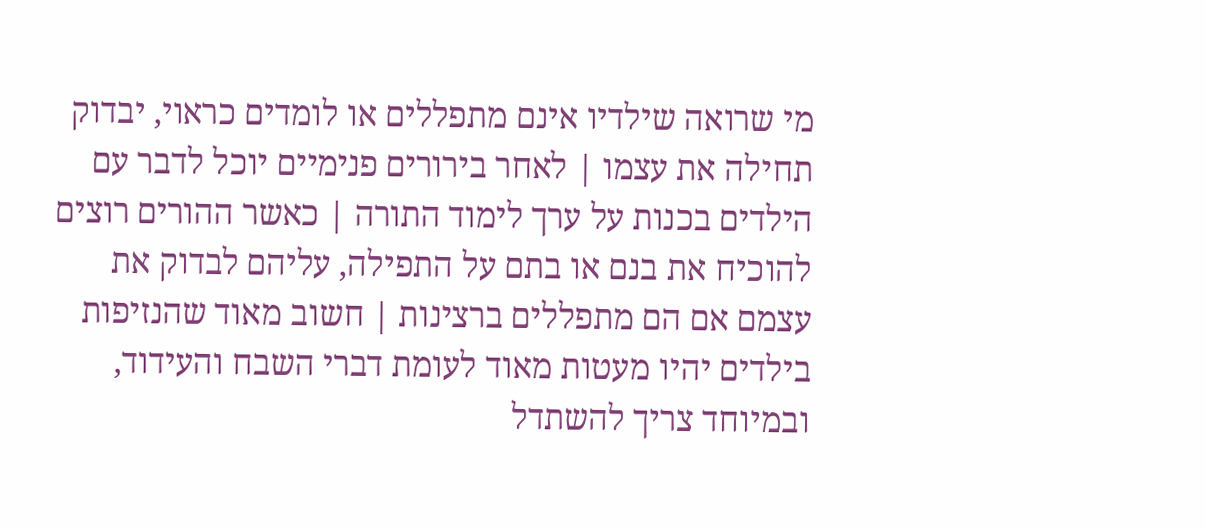מי שרואה שילדיו אינם מתפללים או לומדים כראוי, יבדוק תחילה את עצמו | לאחר בירורים פנימיים יוכל לדבר עם הילדים בכנות על ערך לימוד התורה | כאשר ההורים רוצים להוכיח את בנם או בתם על התפילה, עליהם לבדוק את עצמם אם הם מתפללים ברצינות | חשוב מאוד שהנזיפות בילדים יהיו מעטות מאוד לעומת דברי השבח והעידוד, ובמיוחד צריך להשתדל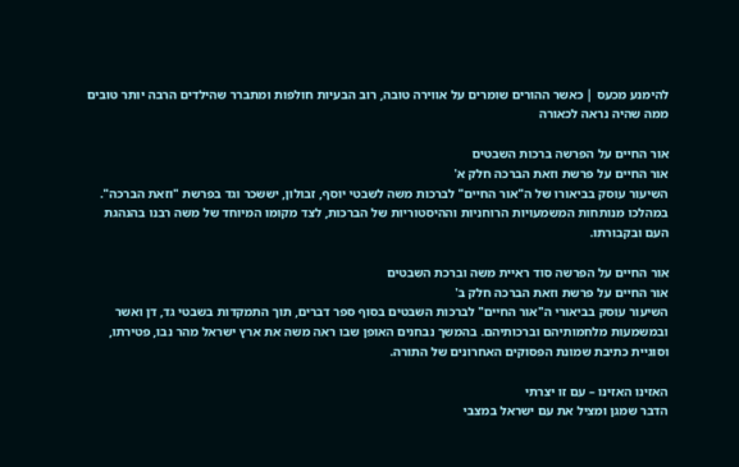להימנע מכעס | כאשר ההורים שומרים על אווירה טובה, רוב הבעיות חולפות ומתברר שהילדים הרבה יותר טובים ממה שהיה נראה לכאורה

אור החיים על הפרשה ברכות השבטים
אור החיים על פרשת וזאת הברכה חלק א'
השיעור עוסק בביאורו של ה"אור החיים" לברכות משה לשבטי יוסף, זבולון, יששכר וגד בפרשת "וזאת הברכה". במהלכו מנותחות המשמעויות הרוחניות וההיסטוריות של הברכות, לצד מקומו המיוחד של משה רבנו בהנהגת העם ובקבורתו.

אור החיים על הפרשה סוד ראיית משה וברכת השבטים
אור החיים על פרשת וזאת הברכה חלק ב'
השיעור עוסק בביאורי ה"אור החיים" לברכות השבטים בסוף ספר דברים, תוך התמקדות בשבטי גד, דן ואשר ובמשמעות מלחמותיהם וברכותיהם. בהמשך נבחנים האופן שבו ראה משה את ארץ ישראל מהר נבו, פטירתו, וסוגיית כתיבת שמונת הפסוקים האחרונים של התורה.

האזינו האזינו – עם זו יצרתי
הדבר שמגן ומציל את עם ישראל במצבי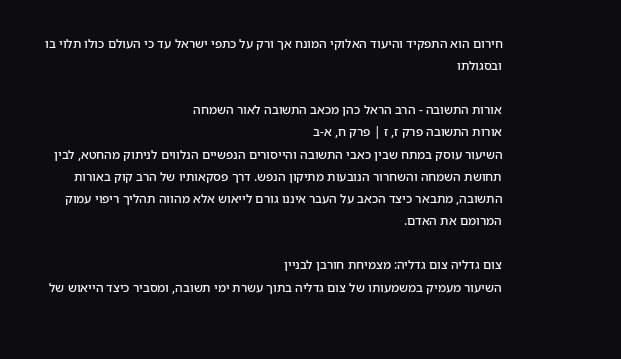חירום הוא התפקיד והיעוד האלוקי המונח אך ורק על כתפי ישראל עד כי העולם כולו תלוי בו ובסגולתו

אורות התשובה - הרב הראל כהן מכאב התשובה לאור השמחה
אורות התשובה פרק ז, ז | פרק ח, א-ב
השיעור עוסק במתח שבין כאבי התשובה והייסורים הנפשיים הנלווים לניתוק מהחטא, לבין תחושת השמחה והשחרור הנובעות מתיקון הנפש. דרך פסקאותיו של הרב קוק באורות התשובה, מתבאר כיצד הכאב על העבר איננו גורם לייאוש אלא מהווה תהליך ריפוי עמוק המרומם את האדם.

צום גדליה צום גדליה: מצמיחת חורבן לבניין
השיעור מעמיק במשמעותו של צום גדליה בתוך עשרת ימי תשובה, ומסביר כיצד הייאוש של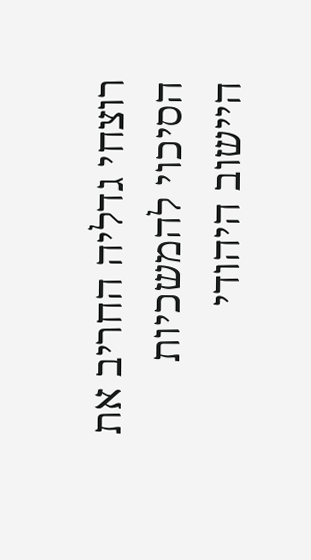רוצחי גדליה החריב את הסיכוי להמשכיות היישוב היהודי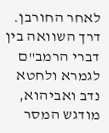לאחר החורבן. דרך השוואה בין דברי הרמב"ם לגמרא ולחטא נדב ואביהוא, מודגש המסר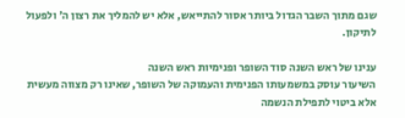שגם מתוך השבר הגדול ביותר אסור להתייאש, אלא יש להמליך את רצון ה' ולפעול לתיקון.

ענינו של ראש השנה סוד השופר ופנימיות ראש השנה
השיעור עוסק במשמעותו הפנימית והעמוקה של השופר, שאינו רק מצווה מעשית אלא ביטוי לתפילת הנשמה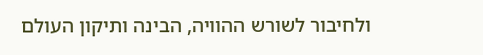ולחיבור לשורש ההוויה, הבינה ותיקון העולם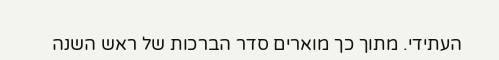העתידי. מתוך כך מוארים סדר הברכות של ראש השנה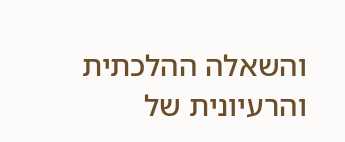והשאלה ההלכתית והרעיונית של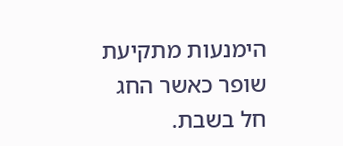הימנעות מתקיעת שופר כאשר החג חל בשבת.